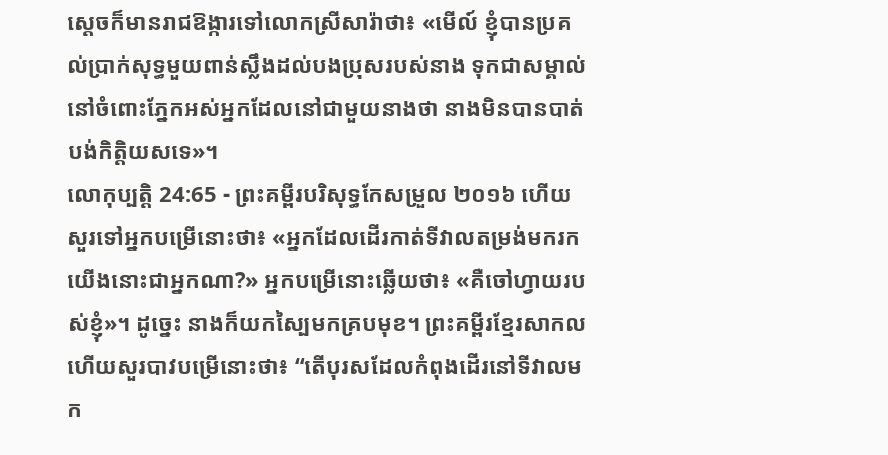ស្ដេចក៏មានរាជឱង្ការទៅលោកស្រីសារ៉ាថា៖ «មើល៍ ខ្ញុំបានប្រគល់ប្រាក់សុទ្ធមួយពាន់ស្លឹងដល់បងប្រុសរបស់នាង ទុកជាសម្គាល់នៅចំពោះភ្នែកអស់អ្នកដែលនៅជាមួយនាងថា នាងមិនបានបាត់បង់កិត្តិយសទេ»។
លោកុប្បត្តិ 24:65 - ព្រះគម្ពីរបរិសុទ្ធកែសម្រួល ២០១៦ ហើយសួរទៅអ្នកបម្រើនោះថា៖ «អ្នកដែលដើរកាត់ទីវាលតម្រង់មករកយើងនោះជាអ្នកណា?» អ្នកបម្រើនោះឆ្លើយថា៖ «គឺចៅហ្វាយរបស់ខ្ញុំ»។ ដូច្នេះ នាងក៏យកស្បៃមកគ្របមុខ។ ព្រះគម្ពីរខ្មែរសាកល ហើយសួរបាវបម្រើនោះថា៖ “តើបុរសដែលកំពុងដើរនៅទីវាលមក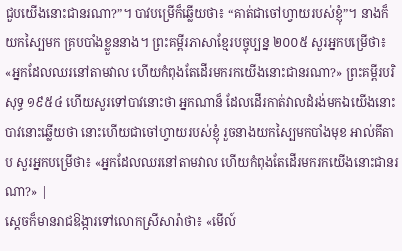ជួបយើងនោះជានរណា?”។ បាវបម្រើក៏ឆ្លើយថា៖ “គាត់ជាចៅហ្វាយរបស់ខ្ញុំ”។ នាងក៏យកស្បៃមក គ្របបាំងខ្លួននាង។ ព្រះគម្ពីរភាសាខ្មែរបច្ចុប្បន្ន ២០០៥ សួរអ្នកបម្រើថា៖ «អ្នកដែលឈរនៅតាមវាល ហើយកំពុងតែដើរមករកយើងនោះជានរណា?» ព្រះគម្ពីរបរិសុទ្ធ ១៩៥៤ ហើយសួរទៅបាវនោះថា អ្នកណាន៏ ដែលដើរកាត់វាលដំរង់មកឯយើងនោះ បាវនោះឆ្លើយថា នោះហើយជាចៅហ្វាយរបស់ខ្ញុំ រួចនាងយកស្បៃមកបាំងមុខ អាល់គីតាប សួរអ្នកបម្រើថា៖ «អ្នកដែលឈរនៅតាមវាល ហើយកំពុងតែដើរមករកយើងនោះជានរណា?» |
ស្ដេចក៏មានរាជឱង្ការទៅលោកស្រីសារ៉ាថា៖ «មើល៍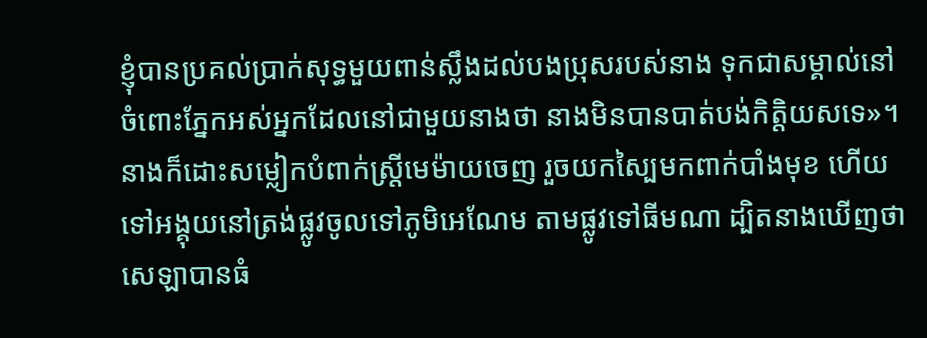ខ្ញុំបានប្រគល់ប្រាក់សុទ្ធមួយពាន់ស្លឹងដល់បងប្រុសរបស់នាង ទុកជាសម្គាល់នៅចំពោះភ្នែកអស់អ្នកដែលនៅជាមួយនាងថា នាងមិនបានបាត់បង់កិត្តិយសទេ»។
នាងក៏ដោះសម្លៀកបំពាក់ស្ត្រីមេម៉ាយចេញ រួចយកស្បៃមកពាក់បាំងមុខ ហើយទៅអង្គុយនៅត្រង់ផ្លូវចូលទៅភូមិអេណែម តាមផ្លូវទៅធីមណា ដ្បិតនាងឃើញថា សេឡាបានធំ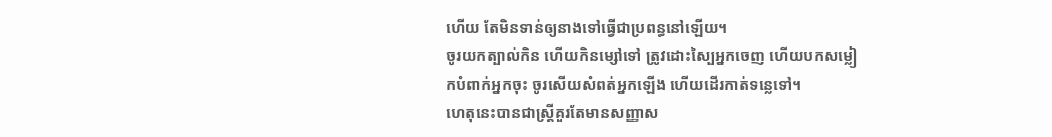ហើយ តែមិនទាន់ឲ្យនាងទៅធ្វើជាប្រពន្ធនៅឡើយ។
ចូរយកត្បាល់កិន ហើយកិនម្សៅទៅ ត្រូវដោះស្បៃអ្នកចេញ ហើយបកសម្លៀកបំពាក់អ្នកចុះ ចូរសើយសំពត់អ្នកឡើង ហើយដើរកាត់ទន្លេទៅ។
ហេតុនេះបានជាស្ត្រីគួរតែមានសញ្ញាស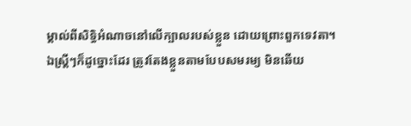ម្គាល់ពីសិទ្ធិអំណាចនៅលើក្បាលរបស់ខ្លួន ដោយព្រោះពួកទេវតា។
ឯស្ត្រីៗក៏ដូច្នោះដែរ ត្រូវតែងខ្លួនតាមបែបសមរម្យ មិនឆើយ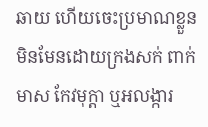ឆាយ ហើយចេះប្រមាណខ្លួន មិនមែនដោយក្រងសក់ ពាក់មាស កែវមុក្តា ឬអលង្ការ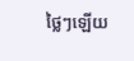ថ្លៃៗឡើយ